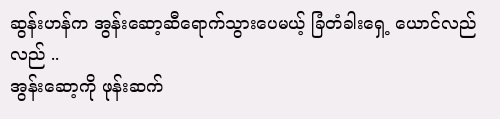ဆွန်းဟန်က အွန်းဆော့ဆီရောက်သွားပေမယ့် ခြံတံခါးရှေ့ ယောင်လည်လည် ..
အွန်းဆော့ကို ဖုန်းဆက်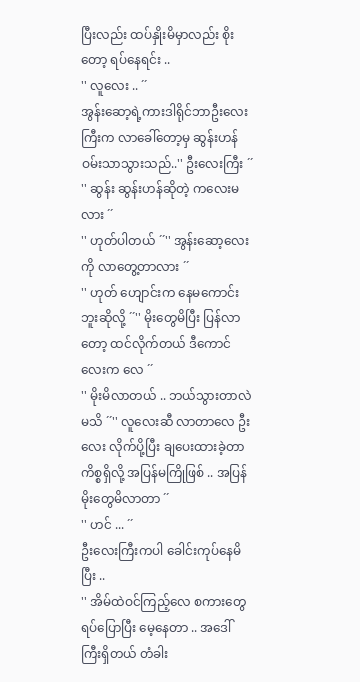ပြီးလည်း ထပ်နှိုးမိမှာလည်း စိုးတော့ ရပ်နေရင်း ..
'' လူလေး .. ´´
အွန်းဆော့ရဲ့ကားဒါရိုင်ဘာဦးလေးကြီးက လာခေါ်တော့မှ ဆွန်းဟန် ဝမ်းသာသွားသည်..'' ဦးလေးကြီး ´´
'' ဆွန်း ဆွန်းဟန်ဆိုတဲ့ ကလေးမလား ´´
'' ဟုတ်ပါတယ် ´´'' အွန်းဆော့လေးကို လာတွေ့တာလား ´´
'' ဟုတ် ဟျောင်းက နေမကောင်းဘူးဆိုလို့ ´´'' မိုးတွေမိပြီး ပြန်လာတော့ ထင်လိုက်တယ် ဒီကောင်လေးက လေ ´´
'' မိုးမိလာတယ် .. ဘယ်သွားတာလဲ မသိ ´´'' လူလေးဆီ လာတာလေ ဦးလေး လိုက်ပို့ပြီး ချပေးထားခဲ့တာ ကိစ္စရှိလို့ အပြန်မကြိုဖြစ် .. အပြန် မိုးတွေမိလာတာ ´´
'' ဟင် ... ´´
ဦးလေးကြီးကပါ ခေါင်းကုပ်နေမိပြီး ..
'' အိမ်ထဲဝင်ကြည့်လေ စကားတွေရပ်ပြောပြီး မေ့နေတာ .. အဒေါ်ကြီးရှိတယ် တံခါး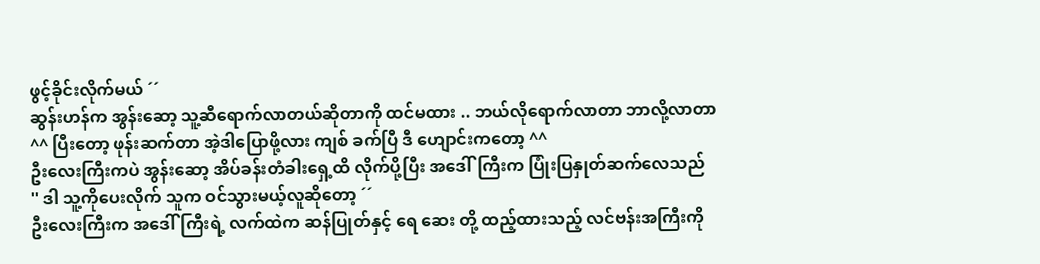ဖွင့်ခိုင်းလိုက်မယ် ´´
ဆွန်းဟန်က အွန်းဆော့ သူ့ဆီရောက်လာတယ်ဆိုတာကို ထင်မထား .. ဘယ်လိုရောက်လာတာ ဘာလို့လာတာ
^^ ပြီးတော့ ဖုန်းဆက်တာ အဲ့ဒါပြောဖို့လား ကျစ် ခက်ပြီ ဒီ ဟျောင်းကတော့ ^^
ဦးလေးကြီးကပဲ အွန်းဆော့ အိပ်ခန်းတံခါးရှေ့ထိ လိုက်ပို့ပြီး အဒေါ်ကြီးက ပြုံးပြနှုတ်ဆက်လေသည်
'' ဒါ သူ့ကိုပေးလိုက် သူက ဝင်သွားမယ့်လူဆိုတော့ ´´
ဦးလေးကြီးက အဒေါ်ကြီးရဲ့ လက်ထဲက ဆန်ပြုတ်နှင့် ရေ ဆေး တို့ ထည့်ထားသည့် လင်ဗန်းအကြီးကို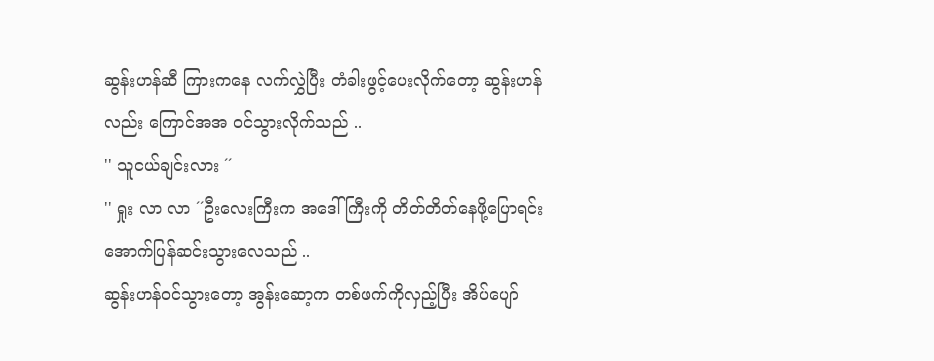ဆွန်းဟန်ဆီ ကြားကနေ လက်လွှဲပြီး တံခါးဖွင့်ပေးလိုက်တော့ ဆွန်းဟန်လည်း ကြောင်အအ ဝင်သွားလိုက်သည် ..
'' သူငယ်ချင်းလား ´´
'' ရှုး လာ လာ ´´ဦးလေးကြီးက အဒေါ်ကြီးကို တိတ်တိတ်နေဖို့ပြောရင်း အောက်ပြန်ဆင်းသွားလေသည် ..
ဆွန်းဟန်ဝင်သွားတော့ အွန်းဆော့က တစ်ဖက်ကိုလှည့်ပြီး အိပ်ပျော်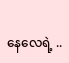နေလေရဲ့ ..